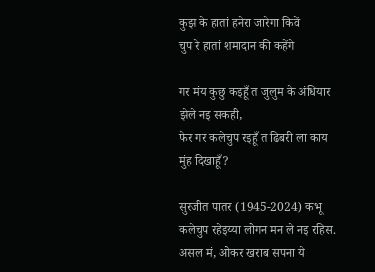कुझ के हातां हनेरा जारेगा किवें
चुप रे हातां शमादान की कहेंगे

गर मंय कुछु कइहूँ त जुलुम के अंधियार झेले नइ सकही,
फेर गर कलेचुप रइहूँ त ढिबरी ला काय मुंह दिखाहूँ?

सुरजीत पातर (1945-2024) कभू कलेचुप रहेइय्या लोगन मन ले नइ रहिस. असल मं, ओकर खराब सपना ये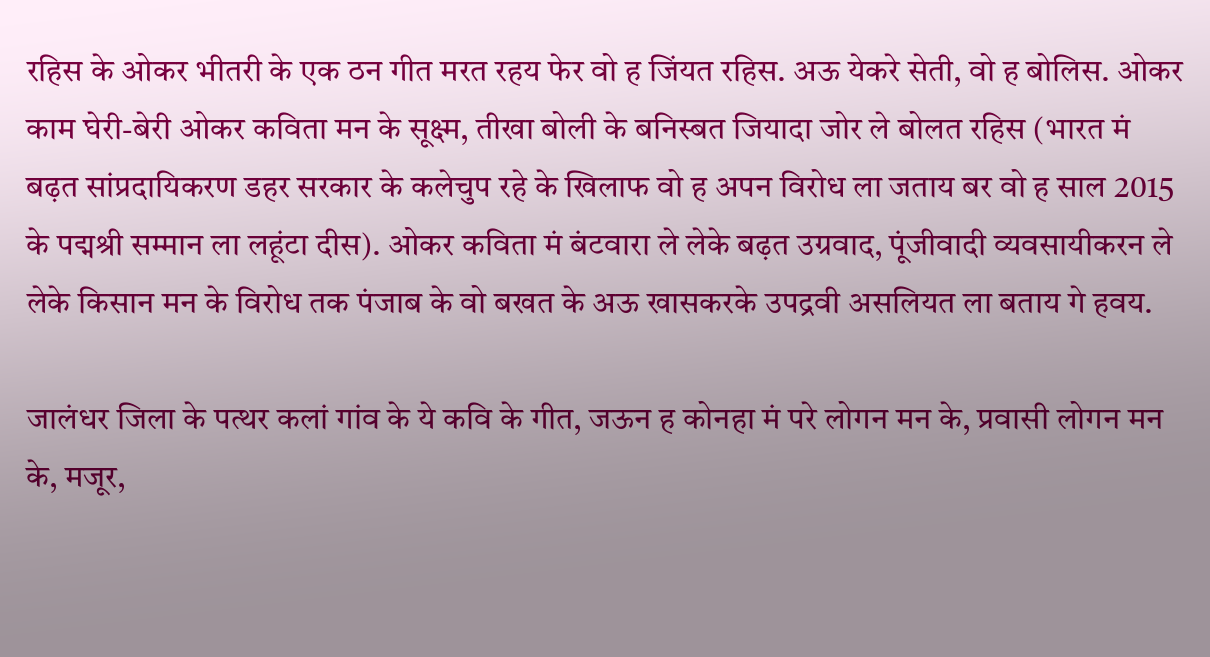रहिस के ओकर भीतरी के एक ठन गीत मरत रहय फेर वो ह जिंयत रहिस. अऊ येकरे सेती, वो ह बोलिस. ओकर काम घेरी-बेरी ओकर कविता मन के सूक्ष्म, तीखा बोली के बनिस्बत जियादा जोर ले बोलत रहिस (भारत मं बढ़त सांप्रदायिकरण डहर सरकार के कलेचुप रहे के खिलाफ वो ह अपन विरोध ला जताय बर वो ह साल 2015 के पद्मश्री सम्मान ला लहूंटा दीस). ओकर कविता मं बंटवारा ले लेके बढ़त उग्रवाद, पूंजीवादी व्यवसायीकरन ले लेके किसान मन के विरोध तक पंजाब के वो बखत के अऊ खासकरके उपद्रवी असलियत ला बताय गे हवय.

जालंधर जिला के पत्थर कलां गांव के ये कवि के गीत, जऊन ह कोनहा मं परे लोगन मन के, प्रवासी लोगन मन के, मजूर,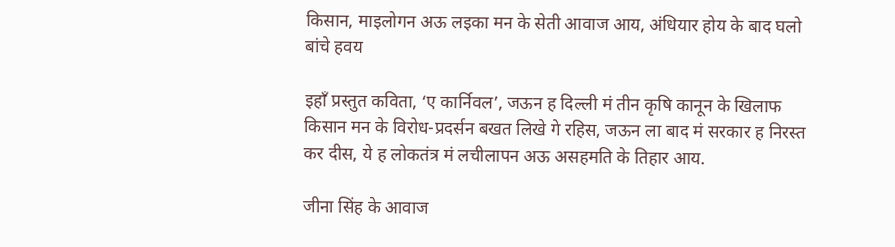किसान, माइलोगन अऊ लइका मन के सेती आवाज आय, अंधियार होय के बाद घलो बांचे हवय

इहाँ प्रस्तुत कविता, ‘ए कार्निवल’, जऊन ह दिल्ली मं तीन कृषि कानून के खिलाफ किसान मन के विरोध-प्रदर्सन बखत लिखे गे रहिस, जऊन ला बाद मं सरकार ह निरस्त कर दीस, ये ह लोकतंत्र मं लचीलापन अऊ असहमति के तिहार आय.

जीना सिंह के आवाज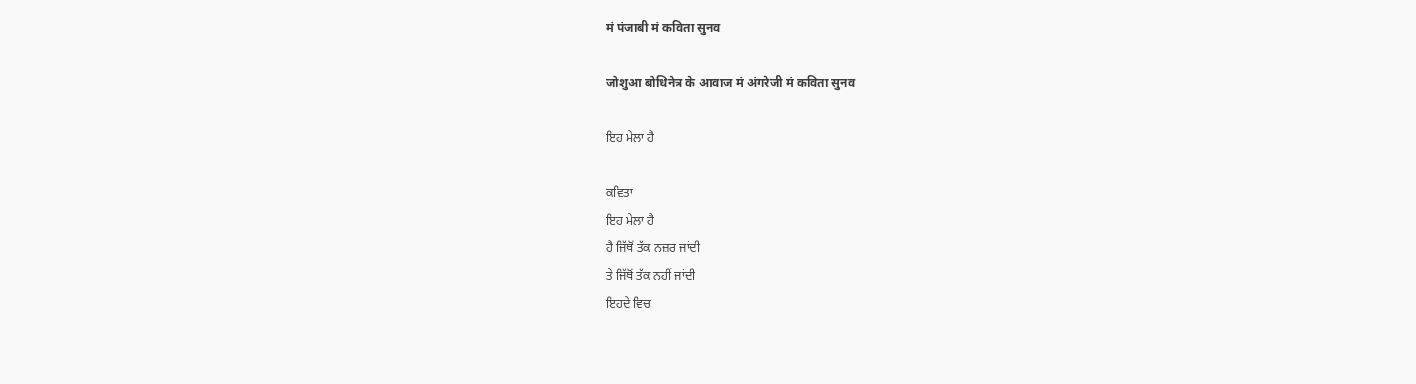मं पंजाबी मं कविता सुनव

जोशुआ बोधिनेत्र के आवाज मं अंगरेजी मं कविता सुनव

ਇਹ ਮੇਲਾ ਹੈ

ਕਵਿਤਾ
ਇਹ ਮੇਲਾ ਹੈ
ਹੈ ਜਿੱਥੋਂ ਤੱਕ ਨਜ਼ਰ ਜਾਂਦੀ
ਤੇ ਜਿੱਥੋਂ ਤੱਕ ਨਹੀਂ ਜਾਂਦੀ
ਇਹਦੇ ਵਿਚ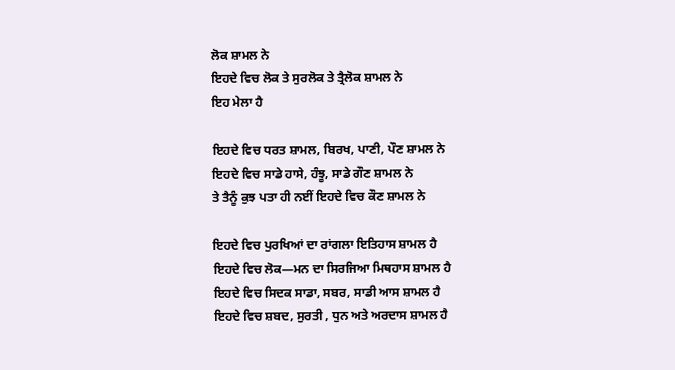ਲੋਕ ਸ਼ਾਮਲ ਨੇ
ਇਹਦੇ ਵਿਚ ਲੋਕ ਤੇ ਸੁਰਲੋਕ ਤੇ ਤ੍ਰੈਲੋਕ ਸ਼ਾਮਲ ਨੇ
ਇਹ ਮੇਲਾ ਹੈ

ਇਹਦੇ ਵਿਚ ਧਰਤ ਸ਼ਾਮਲ, ਬਿਰਖ, ਪਾਣੀ, ਪੌਣ ਸ਼ਾਮਲ ਨੇ
ਇਹਦੇ ਵਿਚ ਸਾਡੇ ਹਾਸੇ, ਹੰਝੂ, ਸਾਡੇ ਗੌਣ ਸ਼ਾਮਲ ਨੇ
ਤੇ ਤੈਨੂੰ ਕੁਝ ਪਤਾ ਹੀ ਨਈਂ ਇਹਦੇ ਵਿਚ ਕੌਣ ਸ਼ਾਮਲ ਨੇ

ਇਹਦੇ ਵਿਚ ਪੁਰਖਿਆਂ ਦਾ ਰਾਂਗਲਾ ਇਤਿਹਾਸ ਸ਼ਾਮਲ ਹੈ
ਇਹਦੇ ਵਿਚ ਲੋਕ—ਮਨ ਦਾ ਸਿਰਜਿਆ ਮਿਥਹਾਸ ਸ਼ਾਮਲ ਹੈ
ਇਹਦੇ ਵਿਚ ਸਿਦਕ ਸਾਡਾ, ਸਬਰ, ਸਾਡੀ ਆਸ ਸ਼ਾਮਲ ਹੈ
ਇਹਦੇ ਵਿਚ ਸ਼ਬਦ, ਸੁਰਤੀ , ਧੁਨ ਅਤੇ ਅਰਦਾਸ ਸ਼ਾਮਲ ਹੈ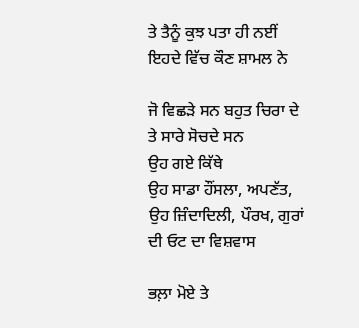ਤੇ ਤੈਨੂੰ ਕੁਝ ਪਤਾ ਹੀ ਨਈਂ ਇਹਦੇ ਵਿੱਚ ਕੌਣ ਸ਼ਾਮਲ ਨੇ

ਜੋ ਵਿਛੜੇ ਸਨ ਬਹੁਤ ਚਿਰਾ ਦੇ
ਤੇ ਸਾਰੇ ਸੋਚਦੇ ਸਨ
ਉਹ ਗਏ ਕਿੱਥੇ
ਉਹ ਸਾਡਾ ਹੌਂਸਲਾ, ਅਪਣੱਤ,
ਉਹ ਜ਼ਿੰਦਾਦਿਲੀ, ਪੌਰਖ, ਗੁਰਾਂ ਦੀ ਓਟ ਦਾ ਵਿਸ਼ਵਾਸ

ਭਲ਼ਾ ਮੋਏ ਤੇ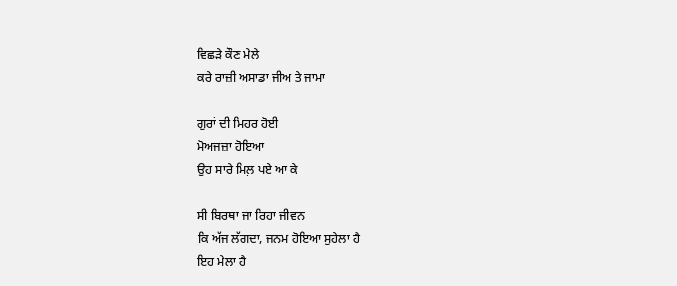ਵਿਛੜੇ ਕੌਣ ਮੇਲੇ
ਕਰੇ ਰਾਜ਼ੀ ਅਸਾਡਾ ਜੀਅ ਤੇ ਜਾਮਾ

ਗੁਰਾਂ ਦੀ ਮਿਹਰ ਹੋਈ
ਮੋਅਜਜ਼ਾ ਹੋਇਆ
ਉਹ ਸਾਰੇ ਮਿਲ਼ ਪਏ ਆ ਕੇ

ਸੀ ਬਿਰਥਾ ਜਾ ਰਿਹਾ ਜੀਵਨ
ਕਿ ਅੱਜ ਲੱਗਦਾ, ਜਨਮ ਹੋਇਆ ਸੁਹੇਲਾ ਹੈ
ਇਹ ਮੇਲਾ ਹੈ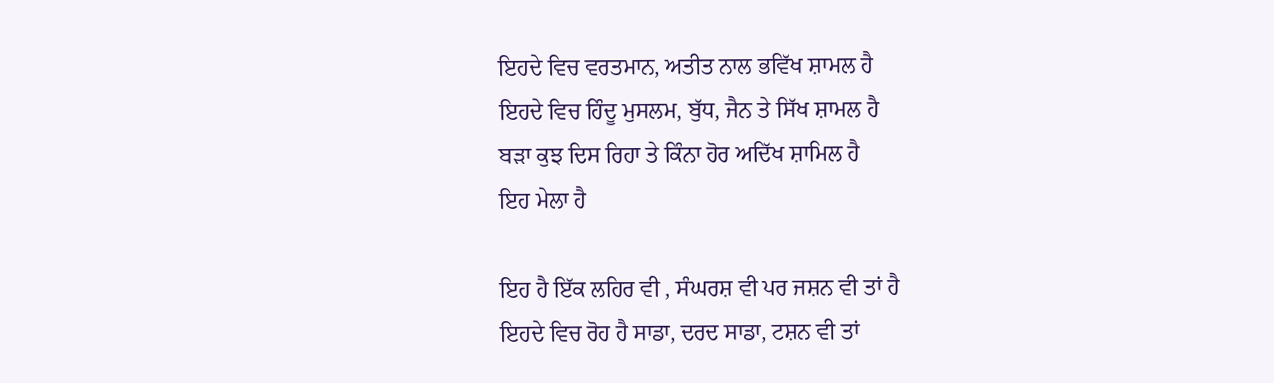ਇਹਦੇ ਵਿਚ ਵਰਤਮਾਨ, ਅਤੀਤ ਨਾਲ ਭਵਿੱਖ ਸ਼ਾਮਲ ਹੈ
ਇਹਦੇ ਵਿਚ ਹਿੰਦੂ ਮੁਸਲਮ, ਬੁੱਧ, ਜੈਨ ਤੇ ਸਿੱਖ ਸ਼ਾਮਲ ਹੈ
ਬੜਾ ਕੁਝ ਦਿਸ ਰਿਹਾ ਤੇ ਕਿੰਨਾ ਹੋਰ ਅਦਿੱਖ ਸ਼ਾਮਿਲ ਹੈ
ਇਹ ਮੇਲਾ ਹੈ

ਇਹ ਹੈ ਇੱਕ ਲਹਿਰ ਵੀ , ਸੰਘਰਸ਼ ਵੀ ਪਰ ਜਸ਼ਨ ਵੀ ਤਾਂ ਹੈ
ਇਹਦੇ ਵਿਚ ਰੋਹ ਹੈ ਸਾਡਾ, ਦਰਦ ਸਾਡਾ, ਟਸ਼ਨ ਵੀ ਤਾਂ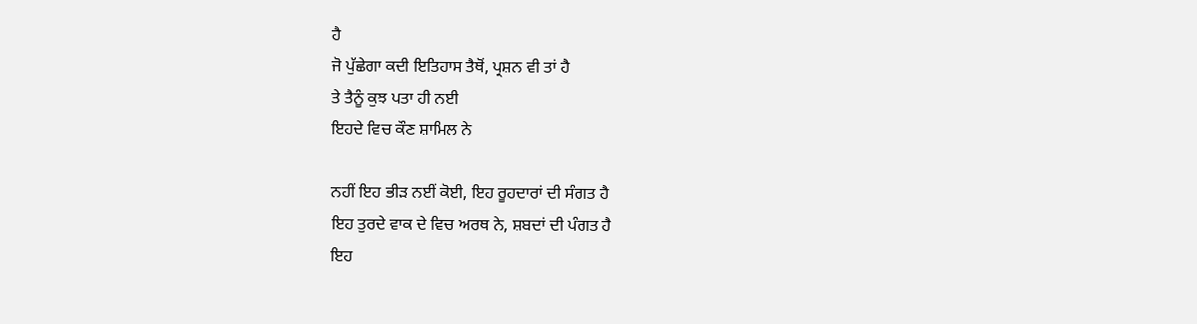ਹੈ
ਜੋ ਪੁੱਛੇਗਾ ਕਦੀ ਇਤਿਹਾਸ ਤੈਥੋਂ, ਪ੍ਰਸ਼ਨ ਵੀ ਤਾਂ ਹੈ
ਤੇ ਤੈਨੂੰ ਕੁਝ ਪਤਾ ਹੀ ਨਈ
ਇਹਦੇ ਵਿਚ ਕੌਣ ਸ਼ਾਮਿਲ ਨੇ

ਨਹੀਂ ਇਹ ਭੀੜ ਨਈਂ ਕੋਈ, ਇਹ ਰੂਹਦਾਰਾਂ ਦੀ ਸੰਗਤ ਹੈ
ਇਹ ਤੁਰਦੇ ਵਾਕ ਦੇ ਵਿਚ ਅਰਥ ਨੇ, ਸ਼ਬਦਾਂ ਦੀ ਪੰਗਤ ਹੈ
ਇਹ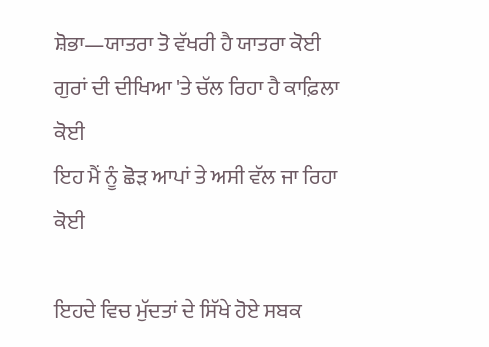ਸ਼ੋਭਾ—ਯਾਤਰਾ ਤੋ ਵੱਖਰੀ ਹੈ ਯਾਤਰਾ ਕੋਈ
ਗੁਰਾਂ ਦੀ ਦੀਖਿਆ 'ਤੇ ਚੱਲ ਰਿਹਾ ਹੈ ਕਾਫ਼ਿਲਾ ਕੋਈ
ਇਹ ਮੈਂ ਨੂੰ ਛੋੜ ਆਪਾਂ ਤੇ ਅਸੀ ਵੱਲ ਜਾ ਰਿਹਾ ਕੋਈ

ਇਹਦੇ ਵਿਚ ਮੁੱਦਤਾਂ ਦੇ ਸਿੱਖੇ ਹੋਏ ਸਬਕ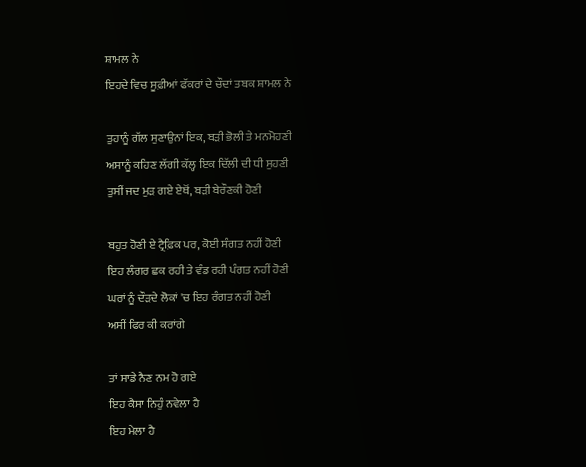ਸ਼ਾਮਲ ਨੇ
ਇਹਦੇ ਵਿਚ ਸੂਫ਼ੀਆਂ ਫੱਕਰਾਂ ਦੇ ਚੌਦਾਂ ਤਬਕ ਸ਼ਾਮਲ ਨੇ

ਤੁਹਾਨੂੰ ਗੱਲ ਸੁਣਾਉਨਾਂ ਇਕ, ਬੜੀ ਭੋਲੀ ਤੇ ਮਨਮੋਹਣੀ
ਅਸਾਨੂੰ ਕਹਿਣ ਲੱਗੀ ਕੱਲ੍ਹ ਇਕ ਦਿੱਲੀ ਦੀ ਧੀ ਸੁਹਣੀ
ਤੁਸੀਂ ਜਦ ਮੁੜ ਗਏ ਏਥੋਂ, ਬੜੀ ਬੇਰੌਣਕੀ ਹੋਣੀ

ਬਹੁਤ ਹੋਣੀ ਏ ਟ੍ਰੈਫ਼ਿਕ ਪਰ, ਕੋਈ ਸੰਗਤ ਨਹੀਂ ਹੋਣੀ
ਇਹ ਲੰਗਰ ਛਕ ਰਹੀ ਤੇ ਵੰਡ ਰਹੀ ਪੰਗਤ ਨਹੀਂ ਹੋਣੀ
ਘਰਾਂ ਨੂੰ ਦੌੜਦੇ ਲੋਕਾਂ 'ਚ ਇਹ ਰੰਗਤ ਨਹੀਂ ਹੋਣੀ
ਅਸੀਂ ਫਿਰ ਕੀ ਕਰਾਂਗੇ

ਤਾਂ ਸਾਡੇ ਨੈਣ ਨਮ ਹੋ ਗਏ
ਇਹ ਕੈਸਾ ਨਿਹੁੰ ਨਵੇਲਾ ਹੈ
ਇਹ ਮੇਲਾ ਹੈ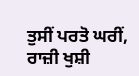ਤੁਸੀਂ ਪਰਤੋ ਘਰੀਂ, ਰਾਜ਼ੀ ਖੁਸ਼ੀ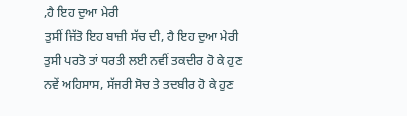,ਹੈ ਇਹ ਦੁਆ ਮੇਰੀ
ਤੁਸੀਂ ਜਿੱਤੋ ਇਹ ਬਾਜ਼ੀ ਸੱਚ ਦੀ, ਹੈ ਇਹ ਦੁਆ ਮੇਰੀ
ਤੁਸੀ ਪਰਤੋ ਤਾਂ ਧਰਤੀ ਲਈ ਨਵੀਂ ਤਕਦੀਰ ਹੋ ਕੇ ਹੁਣ
ਨਵੇਂ ਅਹਿਸਾਸ, ਸੱਜਰੀ ਸੋਚ ਤੇ ਤਦਬੀਰ ਹੋ ਕੇ ਹੁਣ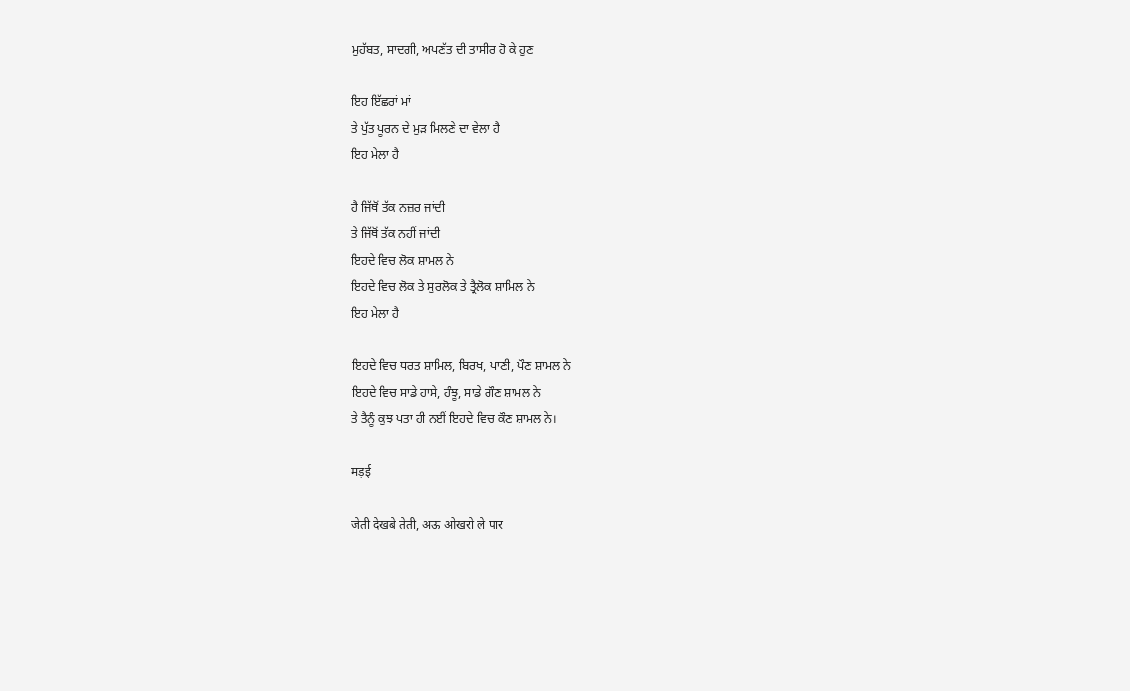ਮੁਹੱਬਤ, ਸਾਦਗੀ, ਅਪਣੱਤ ਦੀ ਤਾਸੀਰ ਹੋ ਕੇ ਹੁਣ

ਇਹ ਇੱਛਰਾਂ ਮਾਂ
ਤੇ ਪੁੱਤ ਪੂਰਨ ਦੇ ਮੁੜ ਮਿਲਣੇ ਦਾ ਵੇਲਾ ਹੈ
ਇਹ ਮੇਲਾ ਹੈ

ਹੈ ਜਿੱਥੋਂ ਤੱਕ ਨਜ਼ਰ ਜਾਂਦੀ
ਤੇ ਜਿੱਥੋਂ ਤੱਕ ਨਹੀਂ ਜਾਂਦੀ
ਇਹਦੇ ਵਿਚ ਲੋਕ ਸ਼ਾਮਲ ਨੇ
ਇਹਦੇ ਵਿਚ ਲੋਕ ਤੇ ਸੁਰਲੋਕ ਤੇ ਤ੍ਰੈਲੋਕ ਸ਼ਾਮਿਲ ਨੇ
ਇਹ ਮੇਲਾ ਹੈ

ਇਹਦੇ ਵਿਚ ਧਰਤ ਸ਼ਾਮਿਲ, ਬਿਰਖ, ਪਾਣੀ, ਪੌਣ ਸ਼ਾਮਲ ਨੇ
ਇਹਦੇ ਵਿਚ ਸਾਡੇ ਹਾਸੇ, ਹੰਝੂ, ਸਾਡੇ ਗੌਣ ਸ਼ਾਮਲ ਨੇ
ਤੇ ਤੈਨੂੰ ਕੁਝ ਪਤਾ ਹੀ ਨਈਂ ਇਹਦੇ ਵਿਚ ਕੌਣ ਸ਼ਾਮਲ ਨੇ।

मड़ई

जेती देखबे तेती, अऊ ओखरो ले पार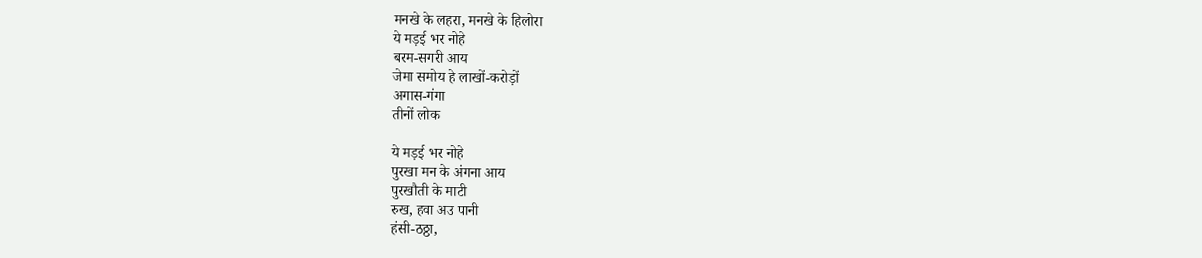मनखे के लहरा, मनखे के हिलोरा
ये मड़ई भर नोहे
बरम-सगरी आय
जेमा समोय हे लाखों-करोड़ों
अगास-गंगा
तीनों लोक

ये मड़ई भर नोहे
पुरखा मन के अंगना आय
पुरखौती के माटी
रुख, हवा अउ पानी
हंसी-ठठ्ठा,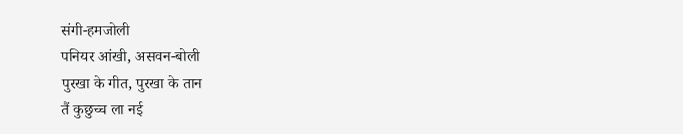संगी-हमजोली
पनियर आंखी, असवन-बोली
पुरखा के गीत, पुरखा के तान
तैं कुछुच्च ला नई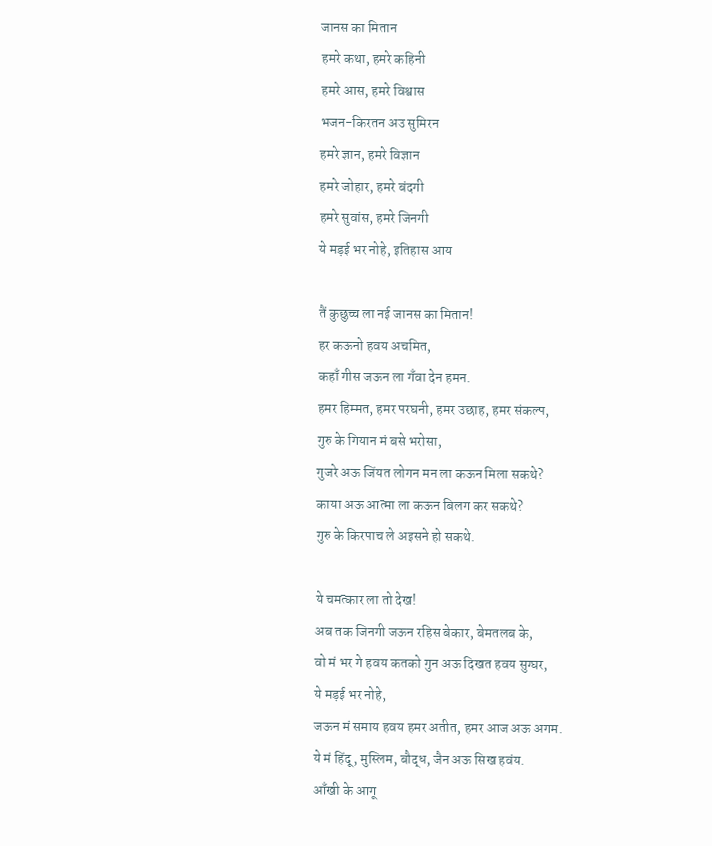जानस का मितान
हमरे कथा, हमरे कहिनी
हमरे आस, हमरे विश्वास
भजन-किरतन अउ सुमिरन
हमरे ज्ञान, हमरे विज्ञान
हमरे जोहार, हमरे बंदगी
हमरे सुवांस, हमरे जिनगी
ये मड़ई भर नोहे, इतिहास आय

तैं कुछुच्च ला नई जानस का मितान!
हर कऊनो हवय अचमित,
कहाँ गीस जऊन ला गँवा देन हमन.
हमर हिम्मत, हमर परघनी, हमर उछाह, हमर संकल्प,
गुरु के गियान मं बसे भरोसा,
गुजरे अऊ जिंयत लोगन मन ला कऊन मिला सकथे?
काया अऊ आत्मा ला कऊन बिलग कर सकथे?
गुरु के किरपाच ले अइसने हो सकथे.

ये चमत्कार ला तो देख!
अब तक जिनगी जऊन रहिस बेकार, बेमतलब के,
वो मं भर गे हवय कतको गुन अऊ दिखत हवय सुग्घर,
ये मड़ई भर नोहे,
जऊन मं समाय हवय हमर अतीत, हमर आज अऊ अगम.
ये मं हिंदू, मुस्लिम, बौद्ध, जैन अऊ सिख हवंय.
आँखी के आगू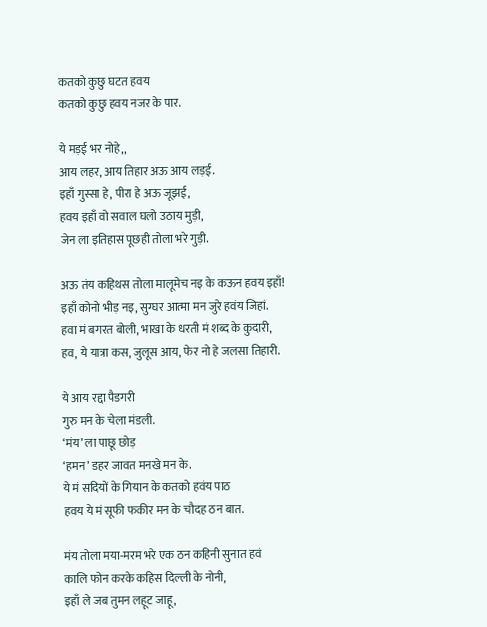कतको कुछु घटत हवय
कतको कुछु हवय नजर के पार.

ये मड़ई भर नोहे,,
आय लहर, आय तिहार अऊ आय लड़ई.
इहाँ गुस्सा हे, पीरा हे अऊ जूझई,
हवय इहाँ वो सवाल घलो उठाय मुड़ी,
जेन ला इतिहास पूछही तोला भरे गुड़ी.

अऊ तंय कहिथस तोला मालूमेच नइ के कऊन हवय इहाँ!
इहाँ कोनो भीड़ नइ, सुग्घर आत्मा मन जुरे हवंय जिहां.
हवा मं बगरत बोली, भाखा के धरती मं शब्द के कुदारी,
हव, ये यात्रा कस, जुलूस आय, फेर नो हे जलसा तिहारी.

ये आय रद्दा पैडगरी
गुरु मन के चेला मंडली.
‘मंय’ ला पाछू छोड़
‘हमन’ डहर जावत मनखे मन के.
ये मं सदियों के गियान के कतको हवंय पाठ
हवय ये मं सूफी फकीर मन के चौदह ठन बात.

मंय तोला मया-मरम भरे एक ठन कहिनी सुनात हवं
कालि फोन करके कहिस दिल्ली के नोनी,
इहाँ ले जब तुमन लहूट जाहू,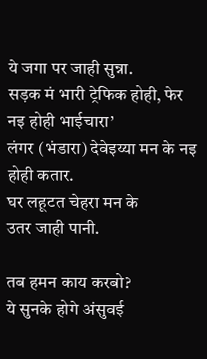ये जगा पर जाही सुन्ना.
सड़क मं भारी ट्रेफिक होही, फेर नइ होही भाईचारा’
लंगर (भंडारा) देवेइय्या मन के नइ होही कतार.
घर लहूटत चेहरा मन के
उतर जाही पानी.

तब हमन काय करबो?
ये सुनके होगे अंसुवई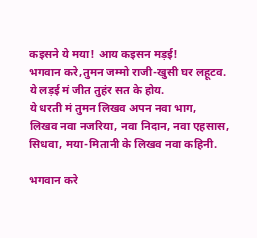कइसने ये मया! आय कइसन मड़ई!
भगवान करे,तुमन जम्मो राजी-खुसी घर लहूटव.
ये लड़ई मं जीत तुहंर सत के होय.
ये धरती मं तुमन लिखव अपन नवा भाग,
लिखव नवा नजरिया, नवा निदान, नवा एहसास,
सिधवा, मया-मितानी के लिखव नवा कहिनी.

भगवान करे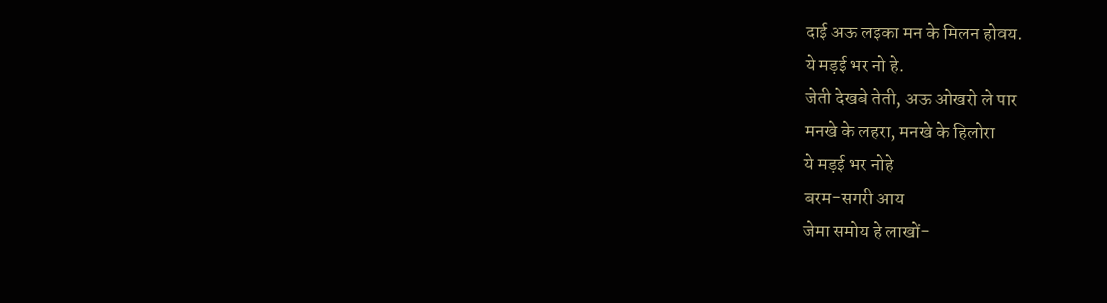दाई अऊ लइका मन के मिलन होवय.
ये मड़ई भर नो हे.
जेती देखबे तेती, अऊ ओखरो ले पार
मनखे के लहरा, मनखे के हिलोरा
ये मड़ई भर नोहे
बरम-सगरी आय
जेमा समोय हे लाखों-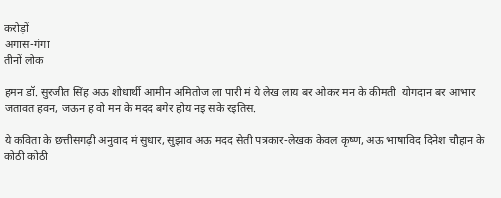करोड़ों
अगास-गंगा
तीनों लोक

हमन डॉ. सुरजीत सिंह अऊ शोधार्थी आमीन अमितोज ला पारी मं ये लेख लाय बर ओकर मन के कीमती  योगदान बर आभार जतावत हवन, जऊन ह वो मन के मदद बगेर होय नइ सके रइतिस.

ये कविता के छत्तीसगढ़ी अनुवाद मं सुधार, सुझाव अऊ मदद सेती पत्रकार-लेखक केवल कृष्ण, अऊ भाषाविद दिनेश चौहान के कोठी कोठी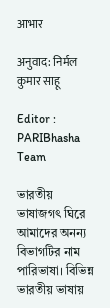आभार

अनुवाद: निर्मल कुमार साहू

Editor : PARIBhasha Team

ভারতীয় ভাষাজগৎ ঘিরে আমাদের অনন্য বিভাগটির নাম পারিভাষা। বিভিন্ন ভারতীয় ভাষায়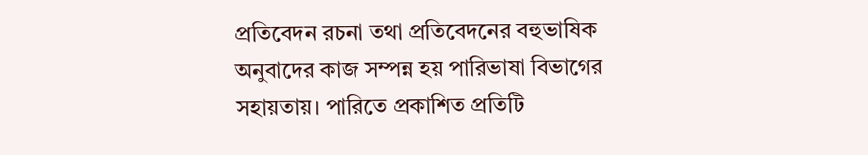প্রতিবেদন রচনা তথা প্রতিবেদনের বহুভাষিক অনুবাদের কাজ সম্পন্ন হয় পারিভাষা বিভাগের সহায়তায়। পারিতে প্রকাশিত প্রতিটি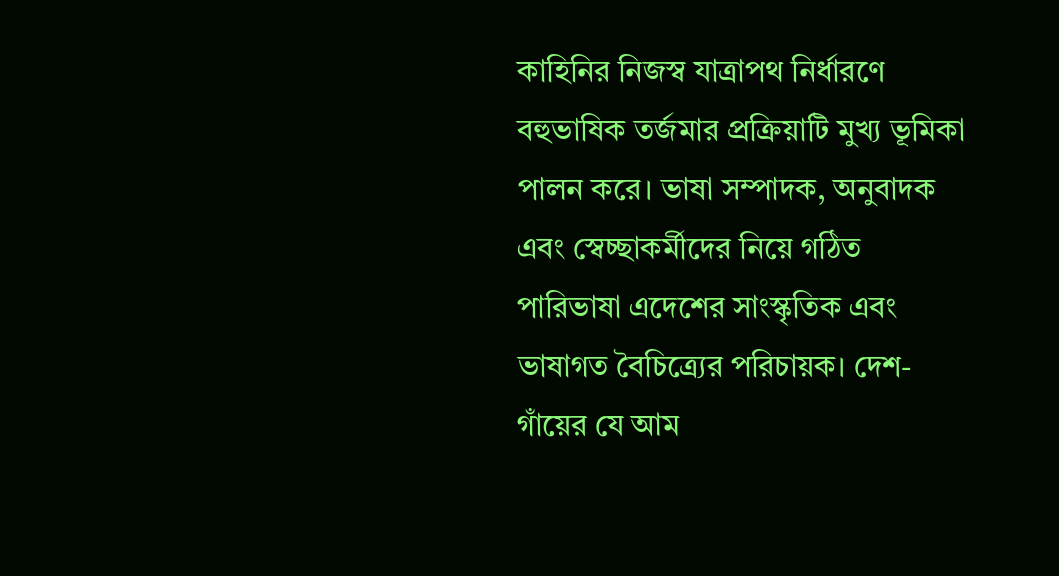কাহিনির নিজস্ব যাত্রাপথ নির্ধারণে বহুভাষিক তর্জমার প্রক্রিয়াটি মুখ্য ভূমিকা পালন করে। ভাষা সম্পাদক, অনুবাদক এবং স্বেচ্ছাকর্মীদের নিয়ে গঠিত পারিভাষা এদেশের সাংস্কৃতিক এবং ভাষাগত বৈচিত্র্যের পরিচায়ক। দেশ-গাঁয়ের যে আম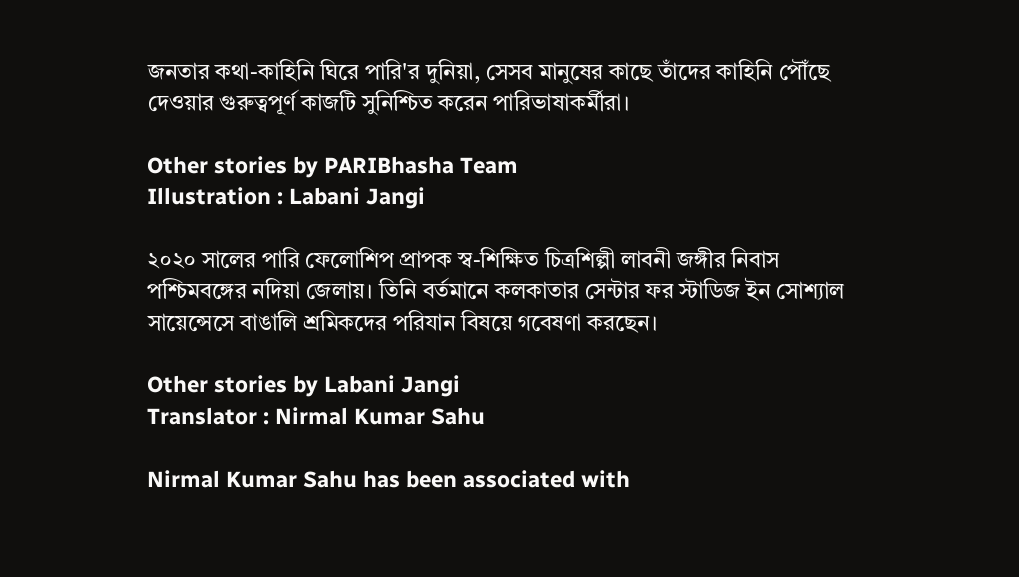জনতার কথা-কাহিনি ঘিরে পারি'র দুনিয়া, সেসব মানুষের কাছে তাঁদের কাহিনি পৌঁছে দেওয়ার গুরুত্বপূর্ণ কাজটি সুনিশ্চিত করেন পারিভাষাকর্মীরা।

Other stories by PARIBhasha Team
Illustration : Labani Jangi

২০২০ সালের পারি ফেলোশিপ প্রাপক স্ব-শিক্ষিত চিত্রশিল্পী লাবনী জঙ্গীর নিবাস পশ্চিমবঙ্গের নদিয়া জেলায়। তিনি বর্তমানে কলকাতার সেন্টার ফর স্টাডিজ ইন সোশ্যাল সায়েন্সেসে বাঙালি শ্রমিকদের পরিযান বিষয়ে গবেষণা করছেন।

Other stories by Labani Jangi
Translator : Nirmal Kumar Sahu

Nirmal Kumar Sahu has been associated with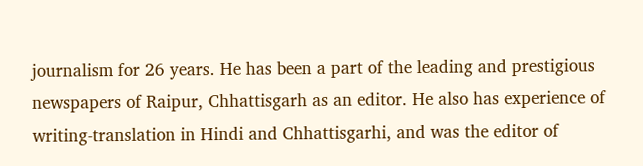journalism for 26 years. He has been a part of the leading and prestigious newspapers of Raipur, Chhattisgarh as an editor. He also has experience of writing-translation in Hindi and Chhattisgarhi, and was the editor of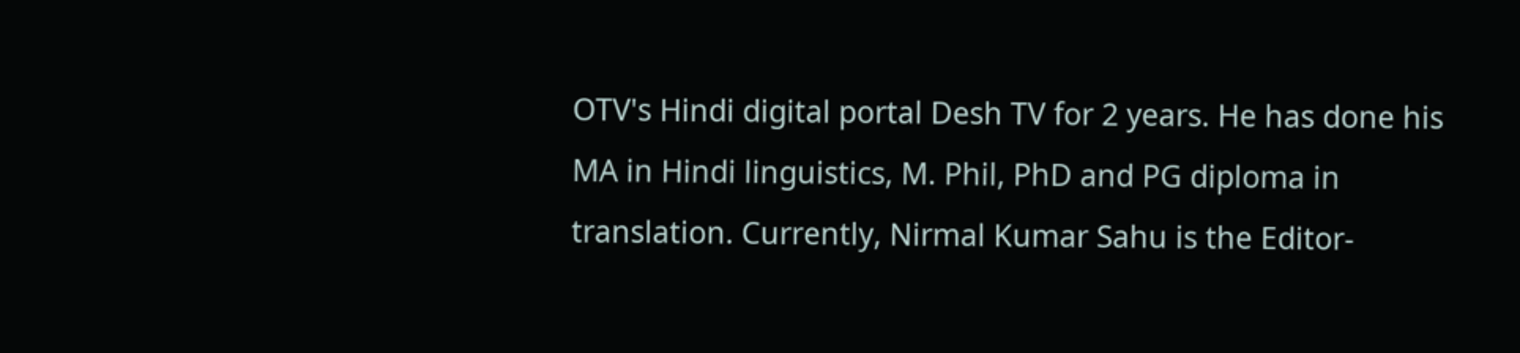OTV's Hindi digital portal Desh TV for 2 years. He has done his MA in Hindi linguistics, M. Phil, PhD and PG diploma in translation. Currently, Nirmal Kumar Sahu is the Editor-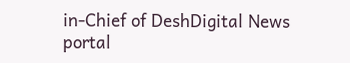in-Chief of DeshDigital News portal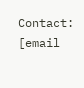Contact: [email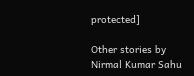protected]

Other stories by Nirmal Kumar Sahu